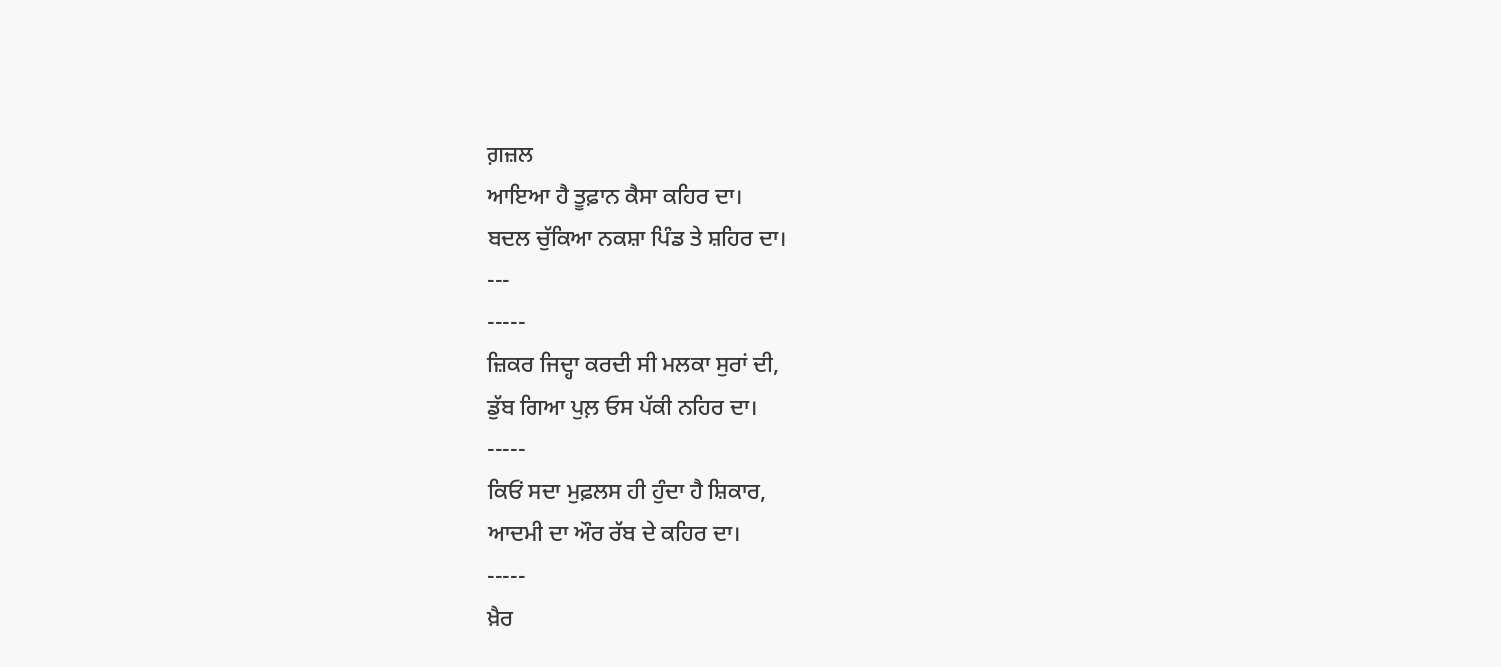ਗ਼ਜ਼ਲ
ਆਇਆ ਹੈ ਤੂਫ਼ਾਨ ਕੈਸਾ ਕਹਿਰ ਦਾ।
ਬਦਲ ਚੁੱਕਿਆ ਨਕਸ਼ਾ ਪਿੰਡ ਤੇ ਸ਼ਹਿਰ ਦਾ।
---
-----
ਜ਼ਿਕਰ ਜਿਦ੍ਹਾ ਕਰਦੀ ਸੀ ਮਲਕਾ ਸੁਰਾਂ ਦੀ,
ਡੁੱਬ ਗਿਆ ਪੁਲ਼ ਓਸ ਪੱਕੀ ਨਹਿਰ ਦਾ।
-----
ਕਿਓਂ ਸਦਾ ਮੁਫ਼ਲਸ ਹੀ ਹੁੰਦਾ ਹੈ ਸ਼ਿਕਾਰ,
ਆਦਮੀ ਦਾ ਔਰ ਰੱਬ ਦੇ ਕਹਿਰ ਦਾ।
-----
ਖ਼ੈਰ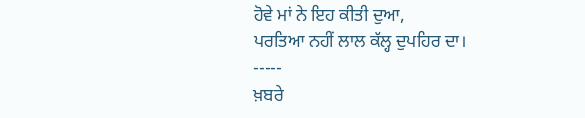ਹੋਵੇ ਮਾਂ ਨੇ ਇਹ ਕੀਤੀ ਦੁਆ,
ਪਰਤਿਆ ਨਹੀਂ ਲਾਲ ਕੱਲ੍ਹ ਦੁਪਹਿਰ ਦਾ।
-----
ਖ਼ਬਰੇ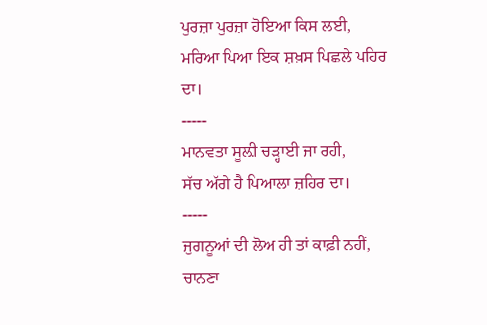ਪੁਰਜ਼ਾ ਪੁਰਜ਼ਾ ਹੋਇਆ ਕਿਸ ਲਈ,
ਮਰਿਆ ਪਿਆ ਇਕ ਸ਼ਖ਼ਸ ਪਿਛਲੇ ਪਹਿਰ ਦਾ।
-----
ਮਾਨਵਤਾ ਸੂਲ਼ੀ ਚੜ੍ਹਾਈ ਜਾ ਰਹੀ,
ਸੱਚ ਅੱਗੇ ਹੈ ਪਿਆਲਾ ਜ਼ਹਿਰ ਦਾ।
-----
ਜੁਗਨੂਆਂ ਦੀ ਲੋਅ ਹੀ ਤਾਂ ਕਾਫ਼ੀ ਨਹੀਂ,
ਚਾਨਣਾ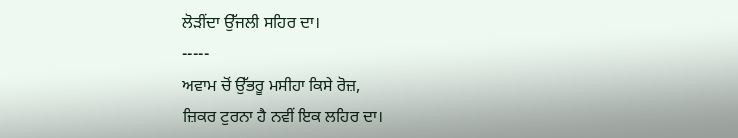ਲੋੜੀਂਦਾ ਉੱਜਲੀ ਸਹਿਰ ਦਾ।
-----
ਅਵਾਮ ਚੋਂ ਉੱਭਰੂ ਮਸੀਹਾ ਕਿਸੇ ਰੋਜ਼,
ਜ਼ਿਕਰ ਟੁਰਨਾ ਹੈ ਨਵੀਂ ਇਕ ਲਹਿਰ ਦਾ।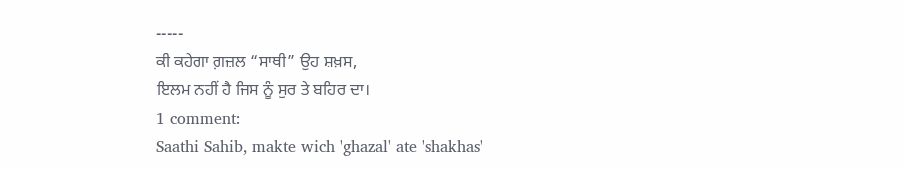-----
ਕੀ ਕਹੇਗਾ ਗ਼ਜ਼ਲ “ਸਾਥੀ” ਉਹ ਸ਼ਖ਼ਸ,
ਇਲਮ ਨਹੀਂ ਹੈ ਜਿਸ ਨੂੰ ਸੁਰ ਤੇ ਬਹਿਰ ਦਾ।
1 comment:
Saathi Sahib, makte wich 'ghazal' ate 'shakhas'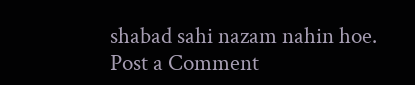shabad sahi nazam nahin hoe.
Post a Comment